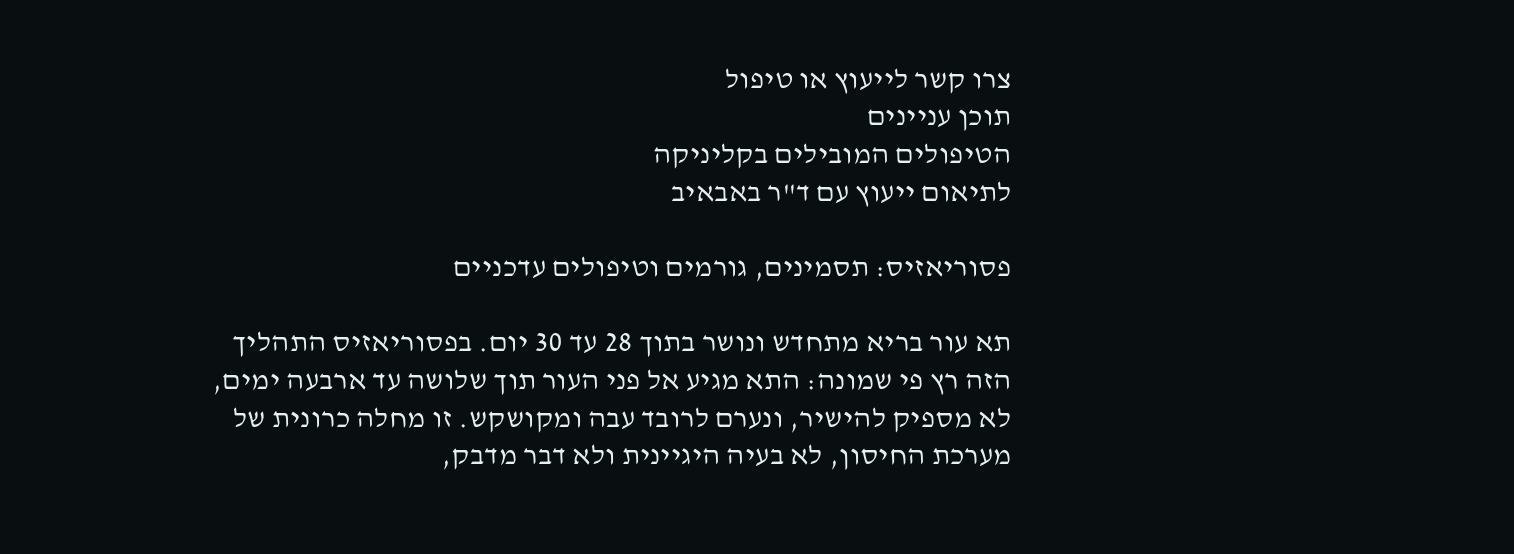צרו קשר לייעוץ או טיפול
תוכן עניינים
הטיפולים המובילים בקליניקה
לתיאום ייעוץ עם ד"ר באבאיב

פסוריאזיס: תסמינים, גורמים וטיפולים עדכניים

תא עור בריא מתחדש ונושר בתוך 28 עד 30 יום. בפסוריאזיס התהליך הזה רץ פי שמונה: התא מגיע אל פני העור תוך שלושה עד ארבעה ימים, לא מספיק להישיר, ונערם לרובד עבה ומקושקש. זו מחלה כרונית של מערכת החיסון, לא בעיה היגיינית ולא דבר מדבק,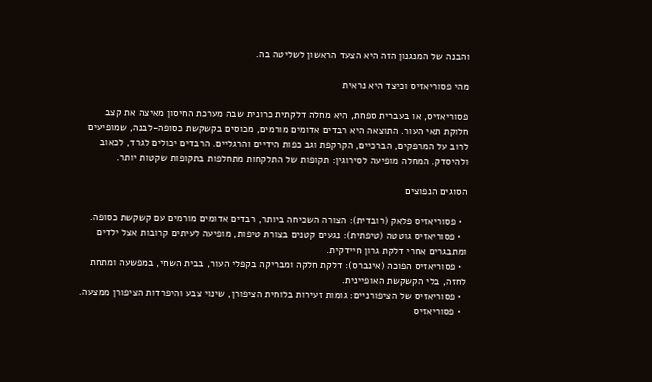והבנה של המנגנון הזה היא הצעד הראשון לשליטה בה.

מהי פסוריאזיס וכיצד היא נראית

פסוריאזיס, או בעברית ספחת, היא מחלה דלקתית כרונית שבה מערכת החיסון מאיצה את קצב חלוקת תאי העור. התוצאה היא רבדים אדומים מורמים, מכוסים בקשקשת כסופה-לבנה, שמופיעים לרוב על המרפקים, הברכיים, הקרקפת וגב כפות הידיים והרגליים. הרבדים יכולים לגרד, לכאוב ולהיסדק. המחלה מופיעה לסירוגין: תקופות של התלקחות מתחלפות בתקופות שקטות יותר.

הסוגים הנפוצים

  • פסוריאזיס פלאק (רובדית): הצורה השכיחה ביותר, רבדים אדומים מורמים עם קשקשת כסופה.
  • פסוריאזיס גוטטה (טיפתית): נגעים קטנים בצורת טיפות, מופיעה לעיתים קרובות אצל ילדים ומתבגרים אחרי דלקת גרון חיידקית.
  • פסוריאזיס הפוכה (אינברס): דלקת חלקה ומבריקה בקפלי העור, בבית השחי, במפשעה ומתחת לחזה, בלי הקשקשת האופיינית.
  • פסוריאזיס של הציפורניים: גומות זעירות בלוחית הציפורן, שינוי צבע והיפרדות הציפורן ממצעה.
  • פסוריאזיס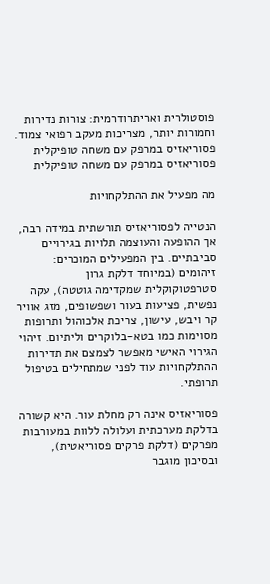פוסטולרית ואריתרודרמית: צורות נדירות וחמורות יותר, מצריכות מעקב רפואי צמוד.
פסוריאזיס במרפק עם משחה טופיקלית
פסוריאזיס במרפק עם משחה טופיקלית

מה מפעיל את ההתלקחויות

הנטייה לפסוריאזיס תורשתית במידה רבה, אך ההופעה והעוצמה תלויות בגירויים סביבתיים. בין המפעילים המוכרים: זיהומים (במיוחד דלקת גרון סטרפטוקוקלית שמקדימה גוטטה), עקה נפשית, פציעות בעור ושפשופים, מזג אוויר קר ויבש, עישון, צריכת אלכוהול ותרופות מסוימות כמו בטא-בלוקרים וליתיום. זיהוי הגירוי האישי מאפשר לצמצם את תדירות ההתלקחויות עוד לפני שמתחילים בטיפול תרופתי.

פסוריאזיס אינה רק מחלת עור. היא קשורה בדלקת מערכתית ועלולה ללוות במעורבות מפרקים (דלקת פרקים פסוריאטית), ובסיכון מוגבר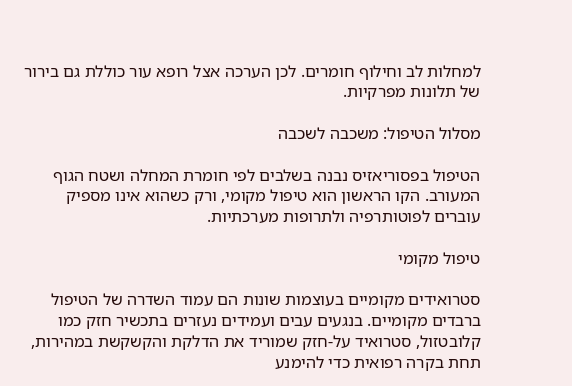למחלות לב וחילוף חומרים. לכן הערכה אצל רופא עור כוללת גם בירור של תלונות מפרקיות.

מסלול הטיפול: משכבה לשכבה

הטיפול בפסוריאזיס נבנה בשלבים לפי חומרת המחלה ושטח הגוף המעורב. הקו הראשון הוא טיפול מקומי, ורק כשהוא אינו מספיק עוברים לפוטותרפיה ולתרופות מערכתיות.

טיפול מקומי

סטרואידים מקומיים בעוצמות שונות הם עמוד השדרה של הטיפול ברבדים מקומיים. בנגעים עבים ועמידים נעזרים בתכשיר חזק כמו קלובטזול, סטרואיד על-חזק שמוריד את הדלקת והקשקשת במהירות, תחת בקרה רפואית כדי להימנע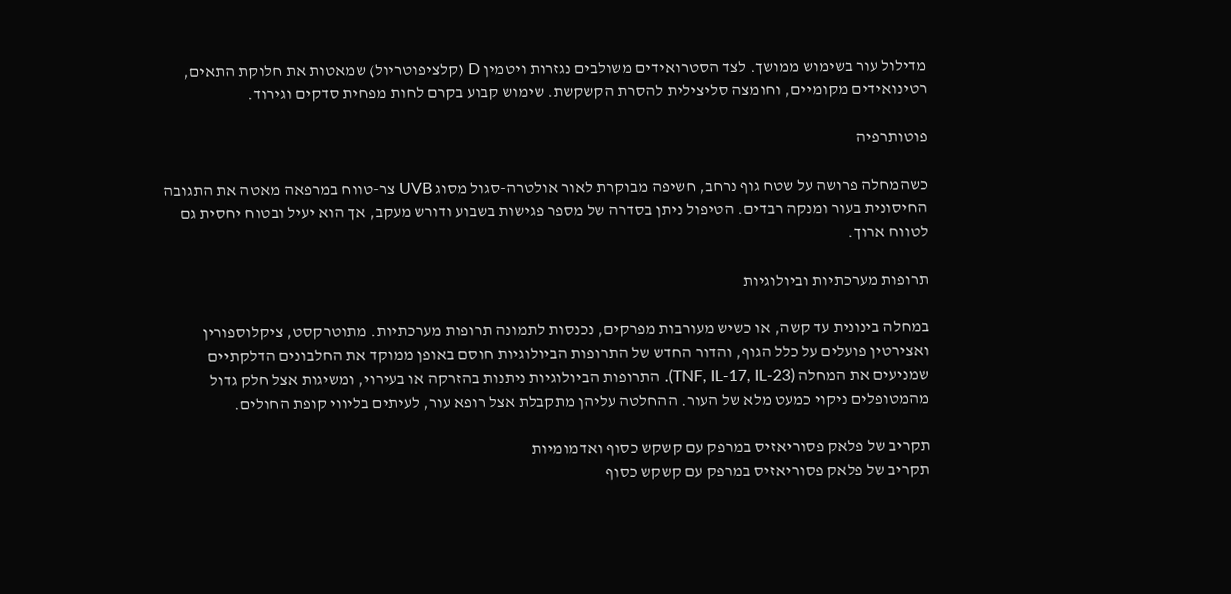מדילול עור בשימוש ממושך. לצד הסטרואידים משולבים נגזרות ויטמין D (קלציפוטריול) שמאטות את חלוקת התאים, רטינואידים מקומיים, וחומצה סליצילית להסרת הקשקשת. שימוש קבוע בקרם לחות מפחית סדקים וגירוד.

פוטותרפיה

כשהמחלה פרושה על שטח גוף נרחב, חשיפה מבוקרת לאור אולטרה-סגול מסוג UVB צר-טווח במרפאה מאטה את התגובה החיסונית בעור ומנקה רבדים. הטיפול ניתן בסדרה של מספר פגישות בשבוע ודורש מעקב, אך הוא יעיל ובטוח יחסית גם לטווח ארוך.

תרופות מערכתיות וביולוגיות

במחלה בינונית עד קשה, או כשיש מעורבות מפרקים, נכנסות לתמונה תרופות מערכתיות. מתוטרקסט, ציקלוספורין ואצירטין פועלים על כלל הגוף, והדור החדש של התרופות הביולוגיות חוסם באופן ממוקד את החלבונים הדלקתיים שמניעים את המחלה (TNF, IL-17, IL-23). התרופות הביולוגיות ניתנות בהזרקה או בעירוי, ומשיגות אצל חלק גדול מהמטופלים ניקוי כמעט מלא של העור. ההחלטה עליהן מתקבלת אצל רופא עור, לעיתים בליווי קופת החולים.

תקריב של פלאק פסוריאזיס במרפק עם קשקש כסוף ואדמומיות
תקריב של פלאק פסוריאזיס במרפק עם קשקש כסוף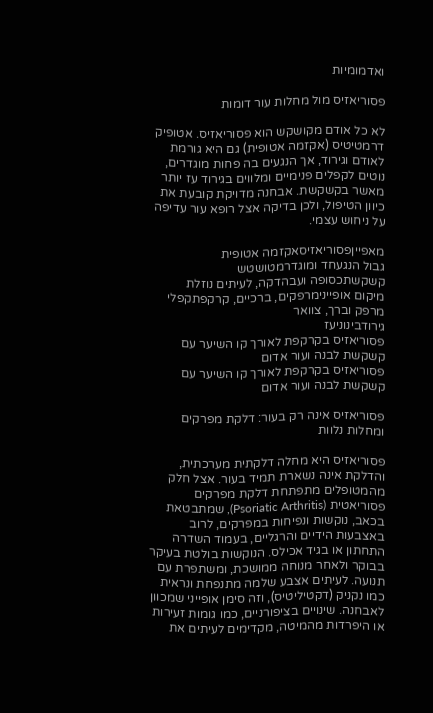ואדמומיות

פסוריאזיס מול מחלות עור דומות

לא כל אודם מקושקש הוא פסוריאזיס. אטופיק דרמטיטיס (אקזמה אטופית) גם היא גורמת לאודם וגירוד, אך הנגעים בה פחות מוגדרים, נוטים לקפלים פנימיים ומלווים בגירוד עז יותר מאשר בקשקשת. אבחנה מדויקת קובעת את כיוון הטיפול, ולכן בדיקה אצל רופא עור עדיפה על ניחוש עצמי.

מאפייןפסוריאזיסאקזמה אטופית
גבול הנגעחד ומוגדרמטושטש
קשקשתכסופה ועבהדקה, לעיתים נוזלת
מיקום אופיינימרפקים, ברכיים, קרקפתקפלי מרפק וברך, צוואר
גירודבינוניעז
פסוריאזיס בקרקפת לאורך קו השיער עם קשקשת לבנה ועור אדום
פסוריאזיס בקרקפת לאורך קו השיער עם קשקשת לבנה ועור אדום

פסוריאזיס אינה רק בעור: דלקת מפרקים ומחלות נלוות

פסוריאזיס היא מחלה דלקתית מערכתית, והדלקת אינה נשארת תמיד בעור. אצל חלק מהמטופלים מתפתחת דלקת מפרקים פסוריאטית (Psoriatic Arthritis), שמתבטאת בכאב, נוקשות ונפיחות במפרקים, לרוב באצבעות הידיים והרגליים, בעמוד השדרה התחתון או בגיד אכילס. הנוקשות בולטת בעיקר בבוקר ולאחר מנוחה ממושכת, ומשתפרת עם תנועה. לעיתים אצבע שלמה מתנפחת ונראית כמו נקניק (דקטיליטיס), וזה סימן אופייני שמכוון לאבחנה. שינויים בציפורניים, כמו גומות זעירות או היפרדות מהמיטה, מקדימים לעיתים את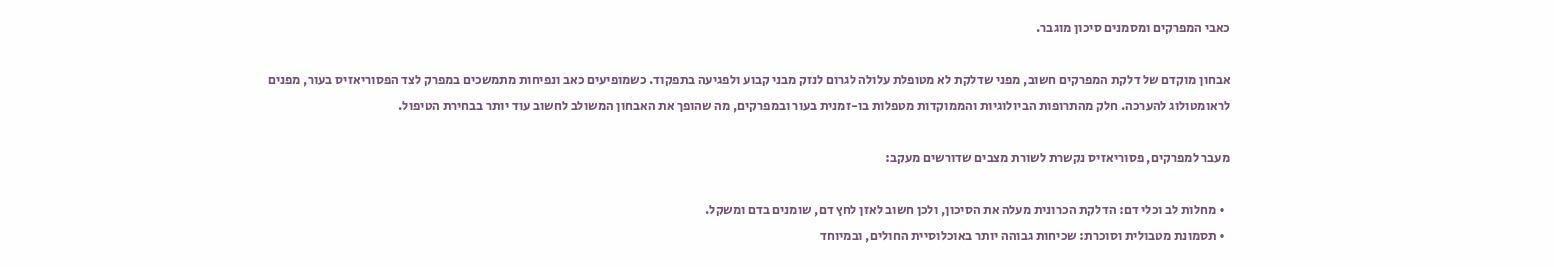כאבי המפרקים ומסמנים סיכון מוגבר.

אבחון מוקדם של דלקת המפרקים חשוב, מפני שדלקת לא מטופלת עלולה לגרום לנזק מבני קבוע ולפגיעה בתפקוד. כשמופיעים כאב ונפיחות מתמשכים במפרק לצד הפסוריאזיס בעור, מפנים לראומטולוג להערכה. חלק מהתרופות הביולוגיות והממוקדות מטפלות בו-זמנית בעור ובמפרקים, מה שהופך את האבחון המשולב לחשוב עוד יותר בבחירת הטיפול.

מעבר למפרקים, פסוריאזיס נקשרת לשורת מצבים שדורשים מעקב:

  • מחלות לב וכלי דם: הדלקת הכרונית מעלה את הסיכון, ולכן חשוב לאזן לחץ דם, שומנים בדם ומשקל.
  • תסמונת מטבולית וסוכרת: שכיחות גבוהה יותר באוכלוסיית החולים, ובמיוחד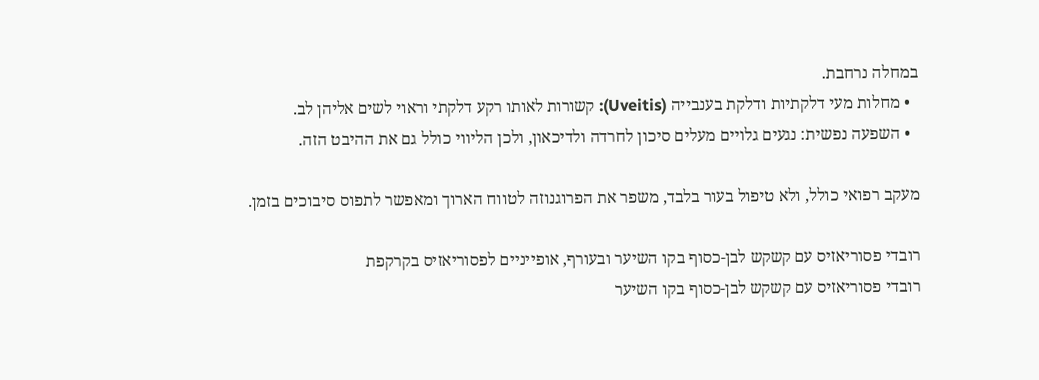במחלה נרחבת.
  • מחלות מעי דלקתיות ודלקת בענבייה (Uveitis): קשורות לאותו רקע דלקתי וראוי לשים אליהן לב.
  • השפעה נפשית: נגעים גלויים מעלים סיכון לחרדה ולדיכאון, ולכן הליווי כולל גם את ההיבט הזה.

מעקב רפואי כולל, ולא טיפול בעור בלבד, משפר את הפרוגנוזה לטווח הארוך ומאפשר לתפוס סיבוכים בזמן.

רובדי פסוריאזיס עם קשקש לבן-כסוף בקו השיער ובעורף, אופייניים לפסוריאזיס בקרקפת
רובדי פסוריאזיס עם קשקש לבן-כסוף בקו השיער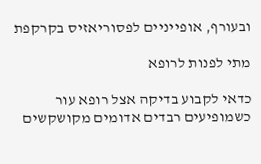ובעורף, אופייניים לפסוריאזיס בקרקפת

מתי לפנות לרופא

כדאי לקבוע בדיקה אצל רופא עור כשמופיעים רבדים אדומים מקושקשים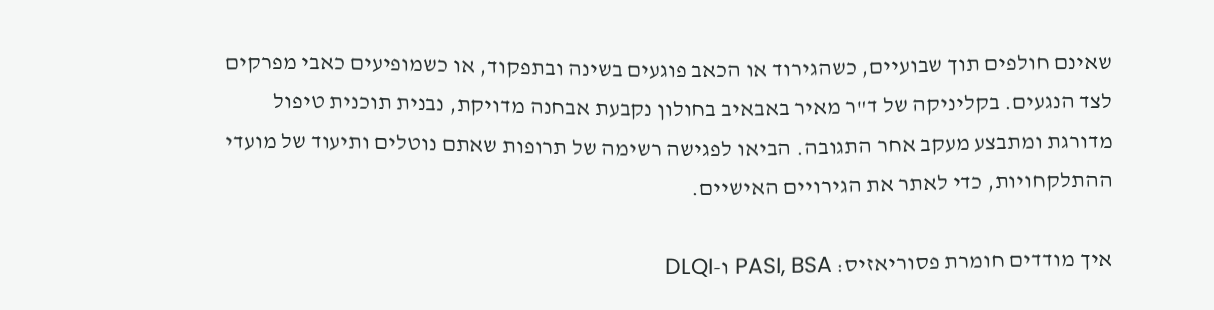שאינם חולפים תוך שבועיים, כשהגירוד או הכאב פוגעים בשינה ובתפקוד, או כשמופיעים כאבי מפרקים לצד הנגעים. בקליניקה של ד"ר מאיר באבאיב בחולון נקבעת אבחנה מדויקת, נבנית תוכנית טיפול מדורגת ומתבצע מעקב אחר התגובה. הביאו לפגישה רשימה של תרופות שאתם נוטלים ותיעוד של מועדי ההתלקחויות, כדי לאתר את הגירויים האישיים.

איך מודדים חומרת פסוריאזיס: PASI, BSA ו-DLQI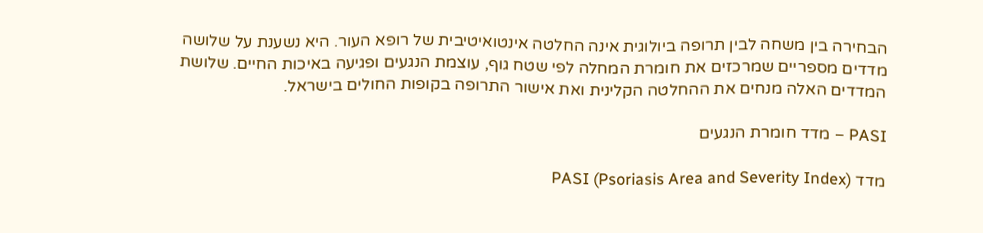הבחירה בין משחה לבין תרופה ביולוגית אינה החלטה אינטואיטיבית של רופא העור. היא נשענת על שלושה מדדים מספריים שמרכזים את חומרת המחלה לפי שטח גוף, עוצמת הנגעים ופגיעה באיכות החיים. שלושת המדדים האלה מנחים את ההחלטה הקלינית ואת אישור התרופה בקופות החולים בישראל.

PASI – מדד חומרת הנגעים

מדד PASI (Psoriasis Area and Severity Index)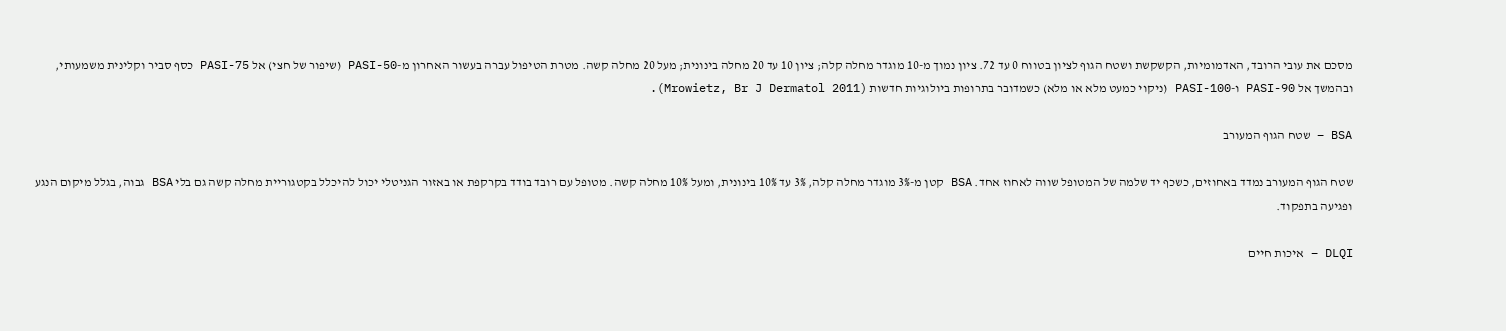מסכם את עובי הרובד, האדמומיות, הקשקשת ושטח הגוף לציון בטווח 0 עד 72. ציון נמוך מ-10 מוגדר מחלה קלה; ציון 10 עד 20 מחלה בינונית; מעל 20 מחלה קשה. מטרת הטיפול עברה בעשור האחרון מ-PASI-50 (שיפור של חצי) אל PASI-75 כסף סביר וקלינית משמעותי, ובהמשך אל PASI-90 ו-PASI-100 (ניקוי כמעט מלא או מלא) כשמדובר בתרופות ביולוגיות חדשות (Mrowietz, Br J Dermatol 2011).

BSA – שטח הגוף המעורב

שטח הגוף המעורב נמדד באחוזים, כשכף יד שלמה של המטופל שווה לאחוז אחד. BSA קטן מ-3% מוגדר מחלה קלה, 3% עד 10% בינונית, ומעל 10% מחלה קשה. מטופל עם רובד בודד בקרקפת או באזור הגניטלי יכול להיכלל בקטגוריית מחלה קשה גם בלי BSA גבוה, בגלל מיקום הנגע ופגיעה בתפקוד.

DLQI – איכות חיים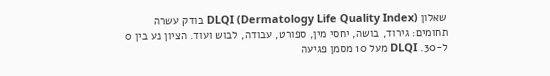שאלון DLQI (Dermatology Life Quality Index) בודק עשרה תחומים: גירוד, בושה, יחסי מין, ספורט, עבודה, לבוש ועוד. הציון נע בין 0 ל-30. DLQI מעל 10 מסמן פגיעה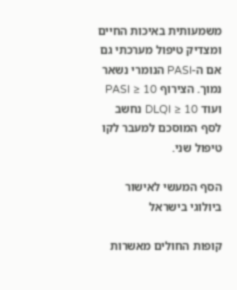משמעותית באיכות החיים ומצדיק טיפול מערכתי גם אם ה-PASI הנומרי נשאר נמוך. הצירוף PASI ≥ 10 ועוד DLQI ≥ 10 נחשב לסף המוסכם למעבר לקו טיפול שני.

הסף המעשי לאישור ביולוגי בישראל

קופות החולים מאשרות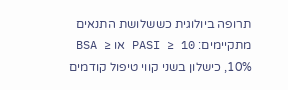תרופה ביולוגית כששלושת התנאים מתקיימים: PASI ≥ 10 או BSA ≥ 10%, כישלון בשני קווי טיפול קודמים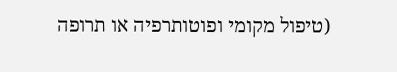(טיפול מקומי ופוטותרפיה או תרופה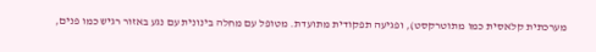מערכתית קלאסית כמו מתוטרקסט), ופגיעה תפקודית מתועדת. מטופל עם מחלה בינונית עם נגע באזור רגיש כמו פנים,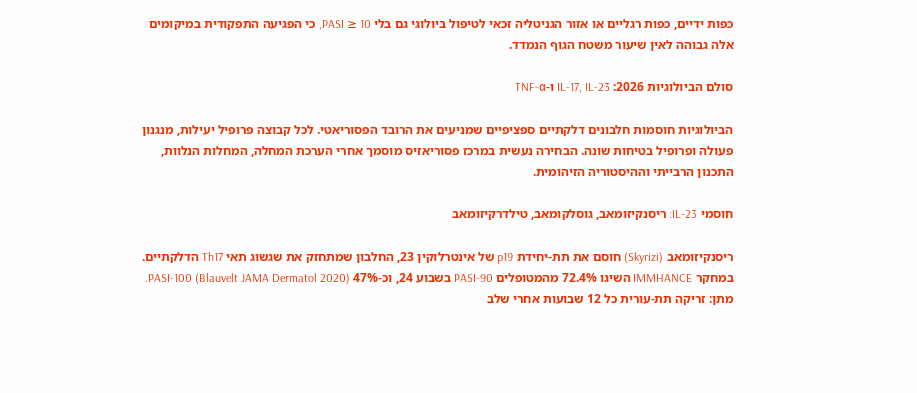כפות ידיים, כפות רגליים או אזור הגניטליה זכאי לטיפול ביולוגי גם בלי PASI ≥ 10, כי הפגיעה התפקודית במיקומים אלה גבוהה לאין שיעור משטח הגוף הנמדד.

סולם הביולוגיות 2026: IL-17, IL-23 ו-TNF-α

הביולוגיות חוסמות חלבונים דלקתיים ספציפיים שמניעים את הרובד הפסוריאטי. לכל קבוצה פרופיל יעילות, מנגנון פעולה ופרופיל בטיחות שונה. הבחירה נעשית במרכז פסוריאזיס מוסמך אחרי הערכת המחלה, המחלות הנלוות, התכנון הרבייתי וההיסטוריה הזיהומית.

חוסמי IL-23: ריסנקיזומאב, גוסלקומאב, טילדרקיזומאב

ריסנקיזומאב (Skyrizi) חוסם את תת-יחידת p19 של אינטרלוקין 23, החלבון שמתחזק את שגשוג תאי Th17 הדלקתיים. במחקר IMMHANCE השיגו 72.4% מהמטופלים PASI-90 בשבוע 24, וכ-47% PASI-100 (Blauvelt JAMA Dermatol 2020). מתן: זריקה תת-עורית כל 12 שבועות אחרי שלב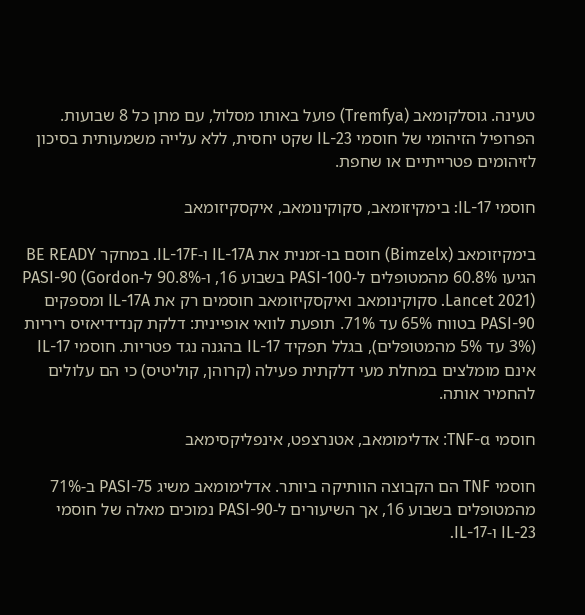טעינה. גוסלקומאב (Tremfya) פועל באותו מסלול, עם מתן כל 8 שבועות. הפרופיל הזיהומי של חוסמי IL-23 שקט יחסית, ללא עלייה משמעותית בסיכון לזיהומים פטרייתיים או שחפת.

חוסמי IL-17: בימקיזומאב, סקוקינומאב, איקסקיזומאב

בימקיזומאב (Bimzelx) חוסם בו-זמנית את IL-17A ו-IL-17F. במחקר BE READY הגיעו 60.8% מהמטופלים ל-PASI-100 בשבוע 16, ו-90.8% ל-PASI-90 (Gordon Lancet 2021). סקוקינומאב ואיקסקיזומאב חוסמים רק את IL-17A ומספקים PASI-90 בטווח 65% עד 71%. תופעת לוואי אופיינית: דלקת קנדידיאזיס ריריות (3% עד 5% מהמטופלים), בגלל תפקיד IL-17 בהגנה נגד פטריות. חוסמי IL-17 אינם מומלצים במחלת מעי דלקתית פעילה (קרוהן, קוליטיס) כי הם עלולים להחמיר אותה.

חוסמי TNF-α: אדלימומאב, אטנרצפט, אינפליקסימאב

חוסמי TNF הם הקבוצה הוותיקה ביותר. אדלימומאב משיג PASI-75 ב-71% מהמטופלים בשבוע 16, אך השיעורים ל-PASI-90 נמוכים מאלה של חוסמי IL-23 ו-IL-17.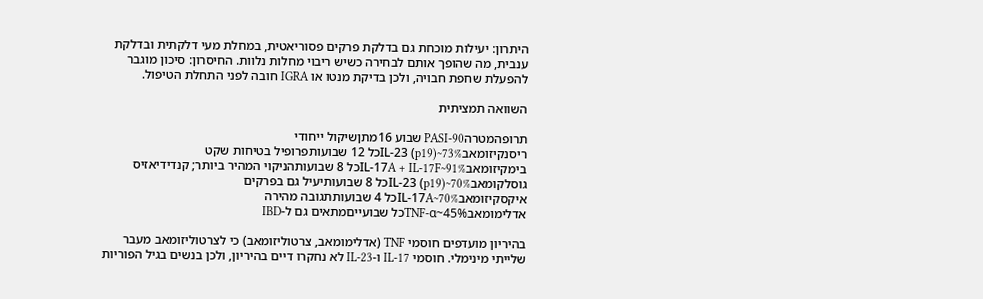היתרון: יעילות מוכחת גם בדלקת פרקים פסוריאטית, במחלת מעי דלקתית ובדלקת ענבית, מה שהופך אותם לבחירה כשיש ריבוי מחלות נלוות. החיסרון: סיכון מוגבר להפעלת שחפת חבויה, ולכן בדיקת מנטו או IGRA חובה לפני התחלת הטיפול.

השוואה תמציתית

תרופהמטרהPASI-90 שבוע 16מתןשיקול ייחודי
ריסנקיזומאבIL-23 (p19)~73%כל 12 שבועותפרופיל בטיחות שקט
בימקיזומאבIL-17A + IL-17F~91%כל 8 שבועותהניקוי המהיר ביותר; קנדידיאזיס
גוסלקומאבIL-23 (p19)~70%כל 8 שבועותיעיל גם בפרקים
איקסקיזומאבIL-17A~70%כל 4 שבועותתגובה מהירה
אדלימומאבTNF-α~45%כל שבועייםמתאים גם ל-IBD

בהיריון מועדפים חוסמי TNF (אדלימומאב, צרטוליזומאב) כי לצרטוליזומאב מעבר שלייתי מינימלי. חוסמי IL-17 ו-IL-23 לא נחקרו דיים בהיריון, ולכן בנשים בגיל הפוריות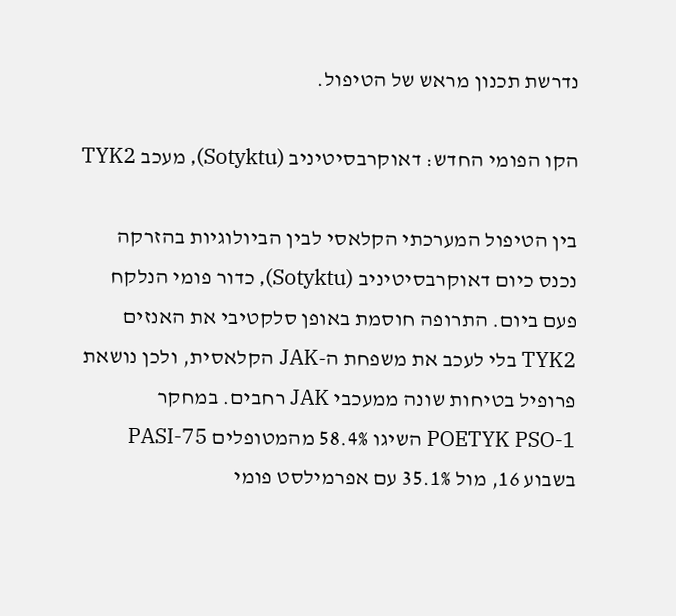נדרשת תכנון מראש של הטיפול.

הקו הפומי החדש: דאוקרבסיטיניב (Sotyktu), מעכב TYK2

בין הטיפול המערכתי הקלאסי לבין הביולוגיות בהזרקה נכנס כיום דאוקרבסיטיניב (Sotyktu), כדור פומי הנלקח פעם ביום. התרופה חוסמת באופן סלקטיבי את האנזים TYK2 בלי לעכב את משפחת ה-JAK הקלאסית, ולכן נושאת פרופיל בטיחות שונה ממעכבי JAK רחבים. במחקר POETYK PSO-1 השיגו 58.4% מהמטופלים PASI-75 בשבוע 16, מול 35.1% עם אפרמילסט פומי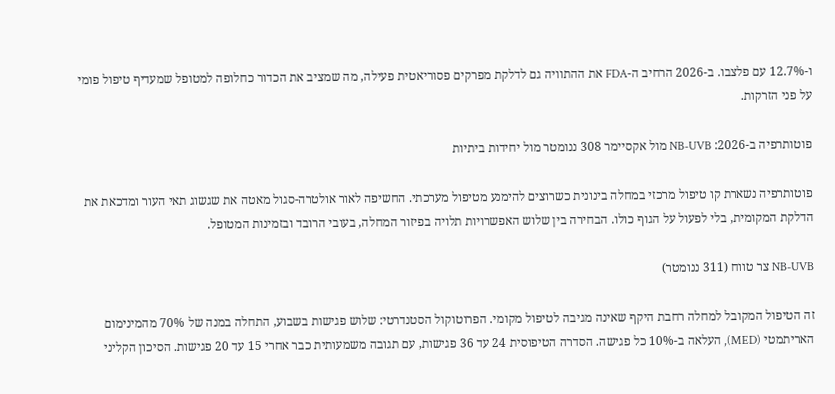ו-12.7% עם פלצבו. ב-2026 הרחיב ה-FDA את ההתוויה גם לדלקת מפרקים פסוריאטית פעילה, מה שמציב את הכדור כחלופה למטופל שמעדיף טיפול פומי על פני הזרקות.

פוטותרפיה ב-2026: NB-UVB מול אקסיימר 308 ננומטר מול יחידות ביתיות

פוטותרפיה נשארת קו טיפול מרכזי במחלה בינונית כשרוצים להימנע מטיפול מערכתי. החשיפה לאור אולטרה-סגול מאטה את שגשוג תאי העור ומדכאת את הדלקת המקומית, בלי לפעול על הגוף כולו. הבחירה בין שלוש האפשרויות תלויה בפיזור המחלה, בעובי הרובד ובזמינות המטופל.

NB-UVB צר טווח (311 ננומטר)

זה הטיפול המקובל למחלה רחבת היקף שאינה מגיבה לטיפול מקומי. הפרוטוקול הסטנדרטי: שלוש פגישות בשבוע, התחלה במנה של 70% מהמינימום האריתמטי (MED), העלאה ב-10% כל פגישה. הסדרה הטיפוסית 24 עד 36 פגישות, עם תגובה משמעותית כבר אחרי 15 עד 20 פגישות. הסיכון הקליני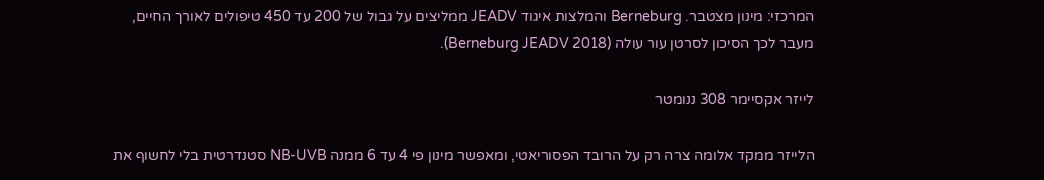המרכזי: מינון מצטבר. Berneburg והמלצות איגוד JEADV ממליצים על גבול של 200 עד 450 טיפולים לאורך החיים, מעבר לכך הסיכון לסרטן עור עולה (Berneburg JEADV 2018).

לייזר אקסיימר 308 ננומטר

הלייזר ממקד אלומה צרה רק על הרובד הפסוריאטי, ומאפשר מינון פי 4 עד 6 ממנה NB-UVB סטנדרטית בלי לחשוף את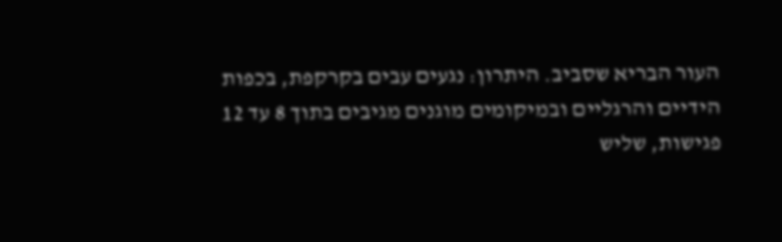העור הבריא שסביב. היתרון: נגעים עבים בקרקפת, בכפות הידיים והרגליים ובמיקומים מוגנים מגיבים בתוך 8 עד 12 פגישות, שליש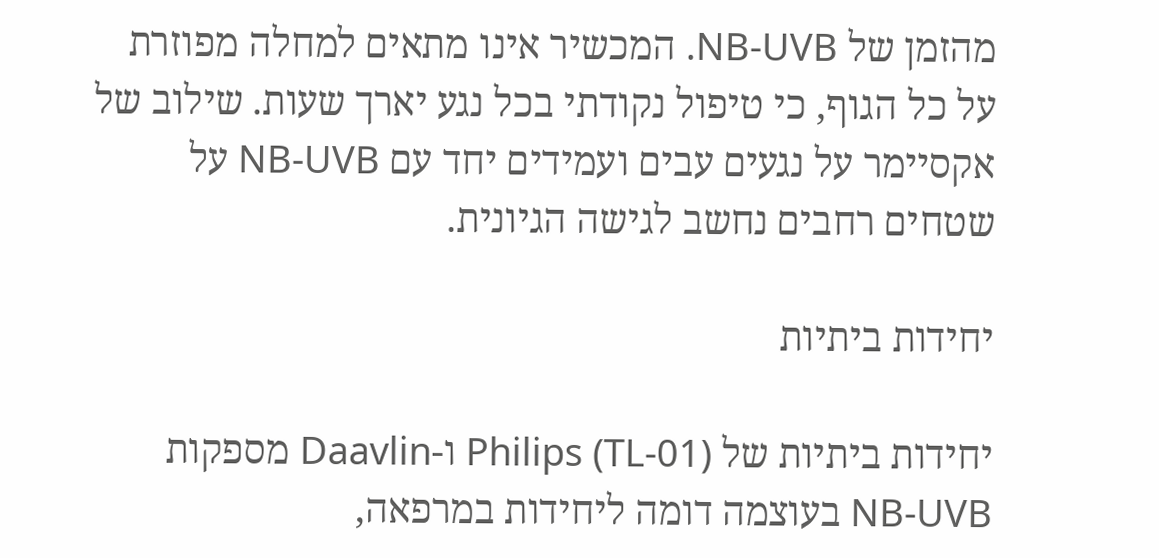מהזמן של NB-UVB. המכשיר אינו מתאים למחלה מפוזרת על כל הגוף, כי טיפול נקודתי בכל נגע יארך שעות. שילוב של אקסיימר על נגעים עבים ועמידים יחד עם NB-UVB על שטחים רחבים נחשב לגישה הגיונית.

יחידות ביתיות

יחידות ביתיות של Philips (TL-01) ו-Daavlin מספקות NB-UVB בעוצמה דומה ליחידות במרפאה,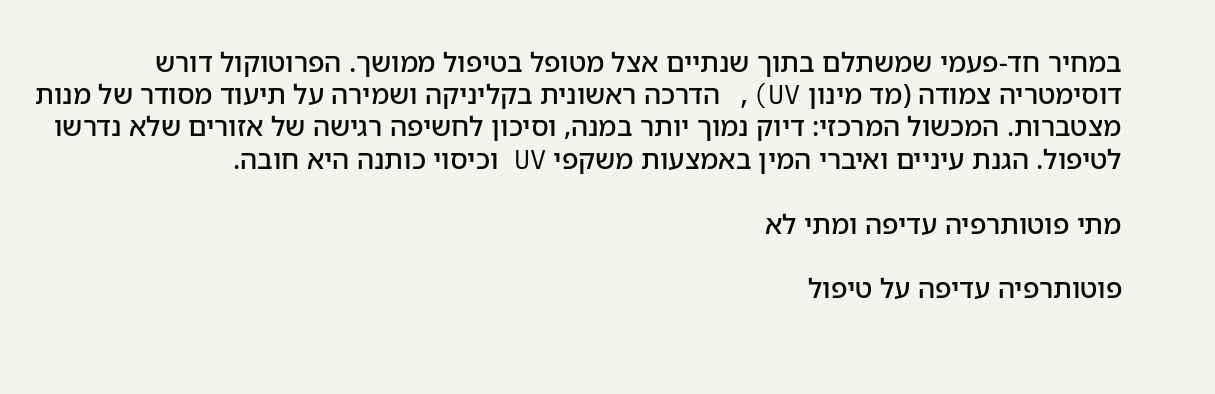במחיר חד-פעמי שמשתלם בתוך שנתיים אצל מטופל בטיפול ממושך. הפרוטוקול דורש דוסימטריה צמודה (מד מינון UV), הדרכה ראשונית בקליניקה ושמירה על תיעוד מסודר של מנות מצטברות. המכשול המרכזי: דיוק נמוך יותר במנה, וסיכון לחשיפה רגישה של אזורים שלא נדרשו לטיפול. הגנת עיניים ואיברי המין באמצעות משקפי UV וכיסוי כותנה היא חובה.

מתי פוטותרפיה עדיפה ומתי לא

פוטותרפיה עדיפה על טיפול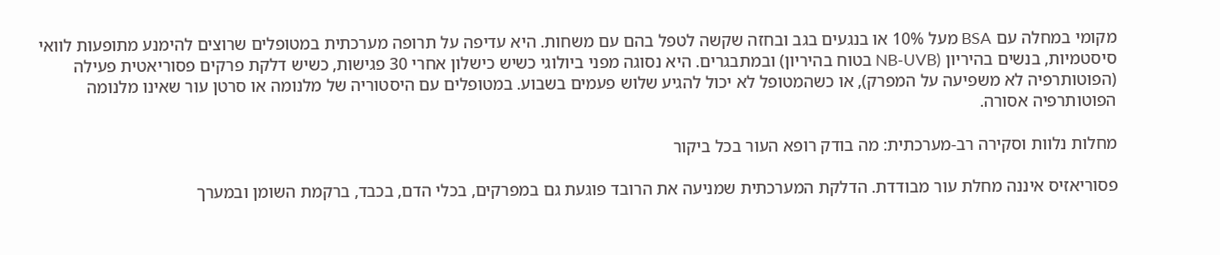מקומי במחלה עם BSA מעל 10% או בנגעים בגב ובחזה שקשה לטפל בהם עם משחות. היא עדיפה על תרופה מערכתית במטופלים שרוצים להימנע מתופעות לוואי סיסטמיות, בנשים בהיריון (NB-UVB בטוח בהיריון) ובמתבגרים. היא נסוגה מפני ביולוגי כשיש כישלון אחרי 30 פגישות, כשיש דלקת פרקים פסוריאטית פעילה (הפוטותרפיה לא משפיעה על המפרק), או כשהמטופל לא יכול להגיע שלוש פעמים בשבוע. במטופלים עם היסטוריה של מלנומה או סרטן עור שאינו מלנומה הפוטותרפיה אסורה.

מחלות נלוות וסקירה רב-מערכתית: מה בודק רופא העור בכל ביקור

פסוריאזיס איננה מחלת עור מבודדת. הדלקת המערכתית שמניעה את הרובד פוגעת גם במפרקים, בכלי הדם, בכבד, ברקמת השומן ובמערך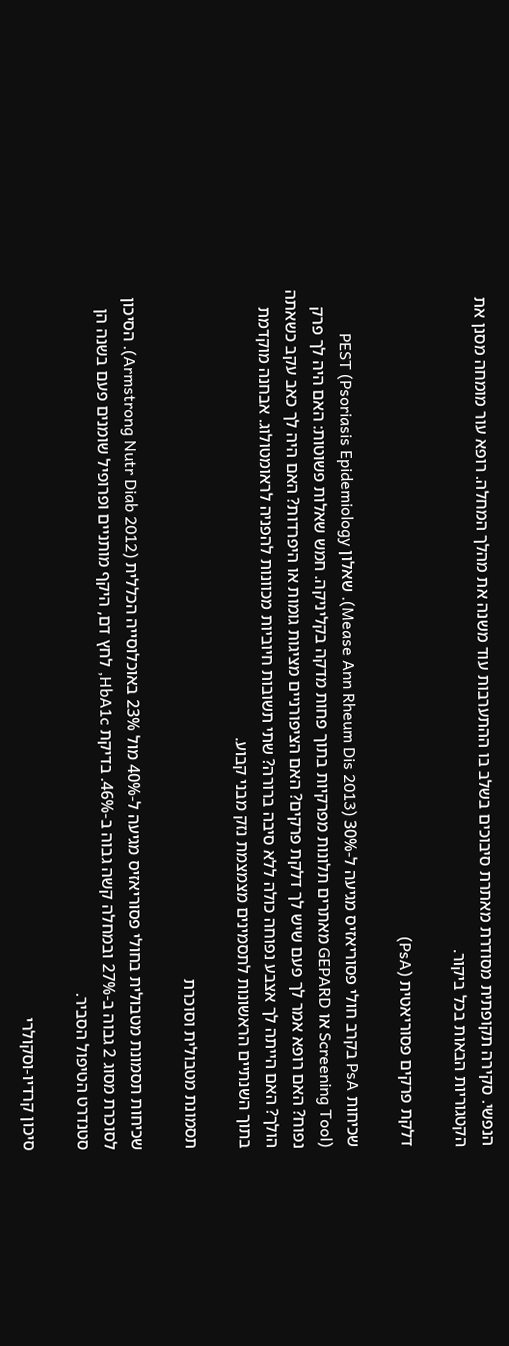הנפשי. סקירה תקופתית מסודרת מאתרת סיבוכים בשלב בו ההתערבות עוד משנה את מהלך המחלה. רופא עור מומחה מסנן את הקטגוריות הבאות בכל ביקור.

דלקת פרקים פסוריאטית (PsA)

שכיחות PsA בקרב חולי פסוריאזיס מגיעה ל-30% (Mease Ann Rheum Dis 2013). שאלון PEST (Psoriasis Epidemiology Screening Tool) או GEPARD מאתרים תלונות מפרקיות בתוך פחות מדקה בקליניקה. חמש שאלות פשוטות: האם היה לך פרק נפוח? האם רופא אמר לך פעם שיש לך דלקת פרקים? האם הציפורניים מציגות גומות או היפרדות? האם היה לך כאב עקב כשאתה הולך? האם הייתה לך אצבע נפוחה כולה ללא סיבה ברורה? שתי תשובות חיוביות מכוונות להפניה לראומטולוג. אבחנה מוקדמת בתוך השנתיים הראשונות לתסמינים מצמצמת נזק מבני קבוע.

תסמונת מטבולית וסוכרת

שכיחות תסמונת מטבולית בחולי פסוריאזיס מגיעה ל-40% מול 23% באוכלוסייה הכללית (Armstrong Nutr Diab 2012). הסיכון לסוכרת מסוג 2 גבוה ב-27% ובמחלה קשה גבוה ב-46%. בדיקת HbA1c, לחץ דם, היקף מותניים ופרופיל שומנים פעם בשנה הן סטנדרט הטיפול הסביר.

סיכון קרדיו-וסקולרי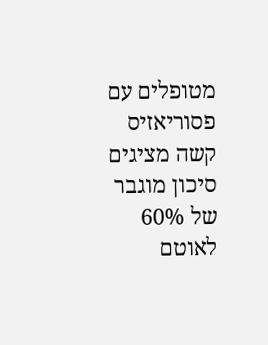מטופלים עם פסוריאזיס קשה מציגים סיכון מוגבר של 60% לאוטם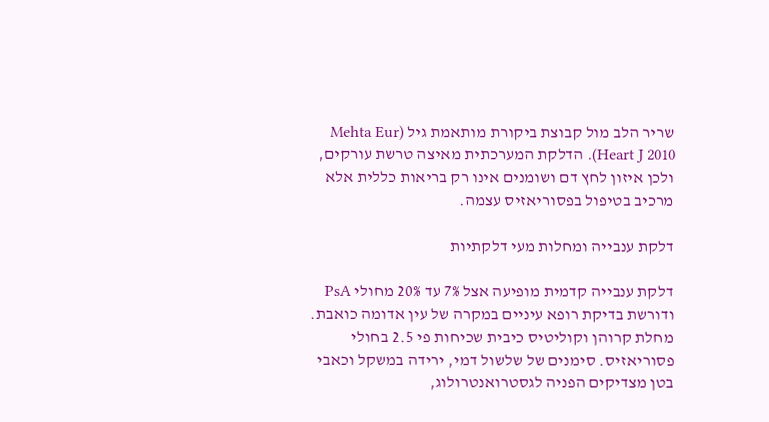שריר הלב מול קבוצת ביקורת מותאמת גיל (Mehta Eur Heart J 2010). הדלקת המערכתית מאיצה טרשת עורקים, ולכן איזון לחץ דם ושומנים אינו רק בריאות כללית אלא מרכיב בטיפול בפסוריאזיס עצמה.

דלקת ענבייה ומחלות מעי דלקתיות

דלקת ענבייה קדמית מופיעה אצל 7% עד 20% מחולי PsA ודורשת בדיקת רופא עיניים במקרה של עין אדומה כואבת. מחלת קרוהן וקוליטיס כיבית שכיחות פי 2.5 בחולי פסוריאזיס. סימנים של שלשול דמי, ירידה במשקל וכאבי בטן מצדיקים הפניה לגסטרואנטרולוג,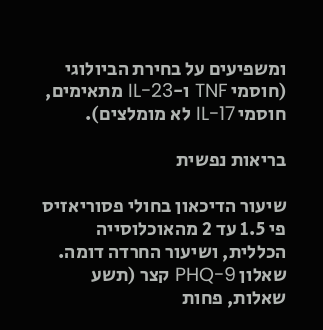ומשפיעים על בחירת הביולוגי (חוסמי TNF ו-IL-23 מתאימים, חוסמי IL-17 לא מומלצים).

בריאות נפשית

שיעור הדיכאון בחולי פסוריאזיס פי 1.5 עד 2 מהאוכלוסייה הכללית, ושיעור החרדה דומה. שאלון PHQ-9 קצר (תשע שאלות, פחות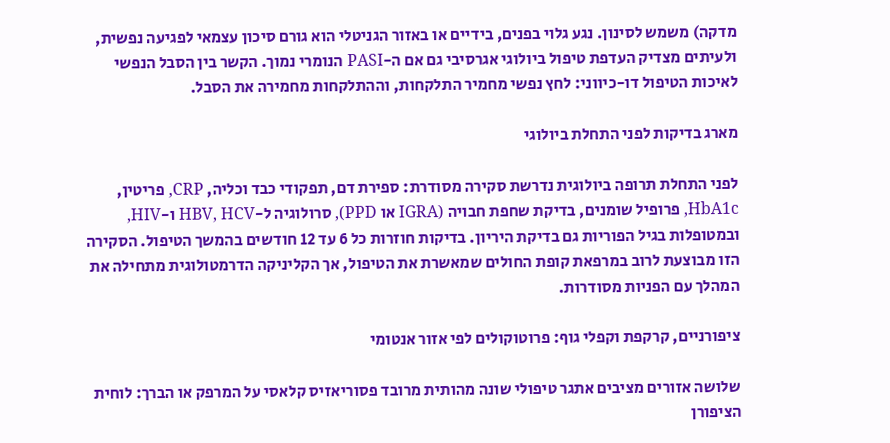מדקה) משמש לסינון. נגע גלוי בפנים, בידיים או באזור הגניטלי הוא גורם סיכון עצמאי לפגיעה נפשית, ולעיתים מצדיק העדפת טיפול ביולוגי אגרסיבי גם אם ה-PASI הנומרי נמוך. הקשר בין הסבל הנפשי לאיכות הטיפול דו-כיווני: לחץ נפשי מחמיר התלקחות, וההתלקחות מחמירה את הסבל.

מארג בדיקות לפני התחלת ביולוגי

לפני התחלת תרופה ביולוגית נדרשת סקירה מסודרת: ספירת דם, תפקודי כבד וכליה, CRP, פריטין, HbA1c, פרופיל שומנים, בדיקת שחפת חבויה (IGRA או PPD), סרולוגיה ל-HBV, HCV ו-HIV, ובמטופלות בגיל הפוריות גם בדיקת היריון. בדיקות חוזרות כל 6 עד 12 חודשים בהמשך הטיפול. הסקירה הזו מבוצעת לרוב במרפאת קופת החולים שמאשרת את הטיפול, אך הקליניקה הדרמטולוגית מתחילה את המהלך עם הפניות מסודרות.

ציפורניים, קרקפת וקפלי גוף: פרוטוקולים לפי אזור אנטומי

שלושה אזורים מציבים אתגר טיפולי שונה מהותית מרובד פסוריאזיס קלאסי על המרפק או הברך: לוחית הציפורן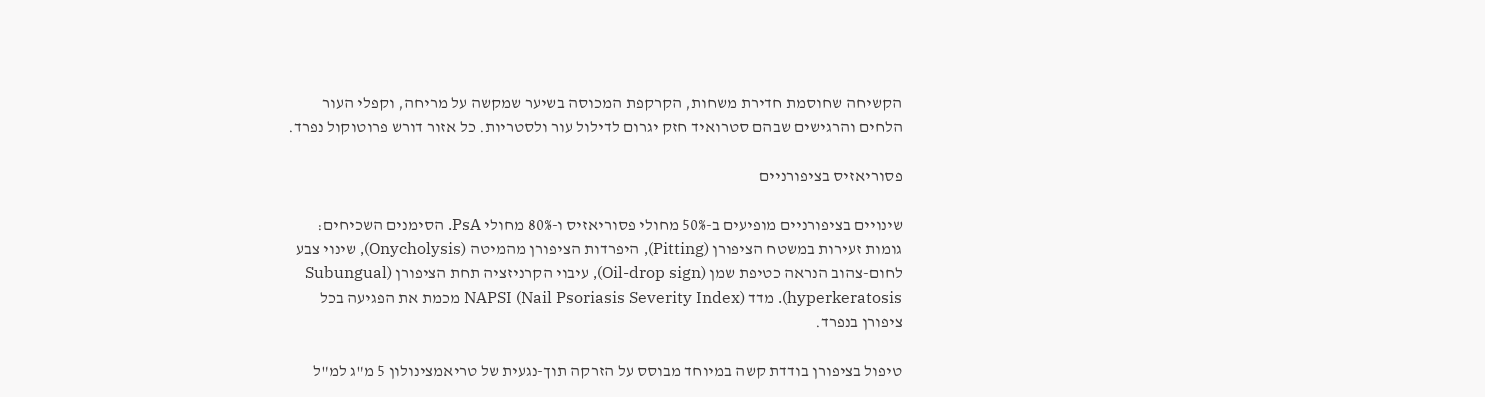הקשיחה שחוסמת חדירת משחות, הקרקפת המכוסה בשיער שמקשה על מריחה, וקפלי העור הלחים והרגישים שבהם סטרואיד חזק יגרום לדילול עור ולסטריות. כל אזור דורש פרוטוקול נפרד.

פסוריאזיס בציפורניים

שינויים בציפורניים מופיעים ב-50% מחולי פסוריאזיס ו-80% מחולי PsA. הסימנים השכיחים: גומות זעירות במשטח הציפורן (Pitting), היפרדות הציפורן מהמיטה (Onycholysis), שינוי צבע לחום-צהוב הנראה כטיפת שמן (Oil-drop sign), עיבוי הקרניזציה תחת הציפורן (Subungual hyperkeratosis). מדד NAPSI (Nail Psoriasis Severity Index) מכמת את הפגיעה בכל ציפורן בנפרד.

טיפול בציפורן בודדת קשה במיוחד מבוסס על הזרקה תוך-נגעית של טריאמצינולון 5 מ"ג למ"ל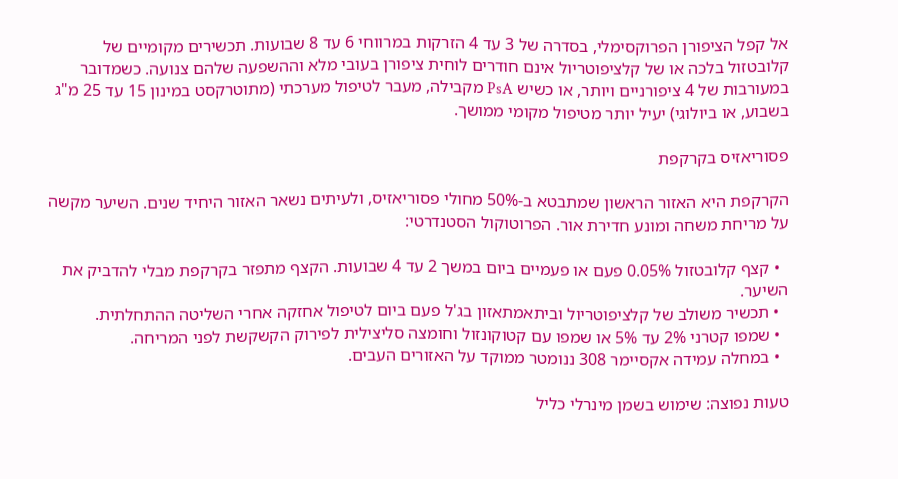אל קפל הציפורן הפרוקסימלי, בסדרה של 3 עד 4 הזרקות במרווחי 6 עד 8 שבועות. תכשירים מקומיים של קלובטזול בלכה או של קלציפוטריול אינם חודרים לוחית ציפורן בעובי מלא וההשפעה שלהם צנועה. כשמדובר במעורבות של 4 ציפורניים ויותר, או כשיש PsA מקבילה, מעבר לטיפול מערכתי (מתוטרקסט במינון 15 עד 25 מ"ג בשבוע, או ביולוגי) יעיל יותר מטיפול מקומי ממושך.

פסוריאזיס בקרקפת

הקרקפת היא האזור הראשון שמתבטא ב-50% מחולי פסוריאזיס, ולעיתים נשאר האזור היחיד שנים. השיער מקשה על מריחת משחה ומונע חדירת אור. הפרוטוקול הסטנדרטי:

  • קצף קלובטזול 0.05% פעם או פעמיים ביום במשך 2 עד 4 שבועות. הקצף מתפזר בקרקפת מבלי להדביק את השיער.
  • תכשיר משולב של קלציפוטריול וביתאמתאזון בג'ל פעם ביום לטיפול אחזקה אחרי השליטה ההתחלתית.
  • שמפו קטרני 2% עד 5% או שמפו עם קטוקונזול וחומצה סליצילית לפירוק הקשקשת לפני המריחה.
  • במחלה עמידה אקסיימר 308 ננומטר ממוקד על האזורים העבים.

טעות נפוצה: שימוש בשמן מינרלי כליל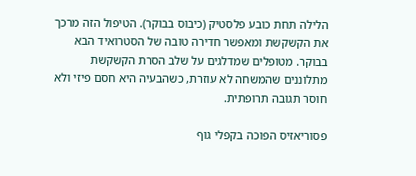הלילה תחת כובע פלסטיק (כיבוס בבוקר). הטיפול הזה מרכך את הקשקשת ומאפשר חדירה טובה של הסטרואיד הבא בבוקר. מטופלים שמדלגים על שלב הסרת הקשקשת מתלוננים שהמשחה לא עוזרת, כשהבעיה היא חסם פיזי ולא חוסר תגובה תרופתית.

פסוריאזיס הפוכה בקפלי גוף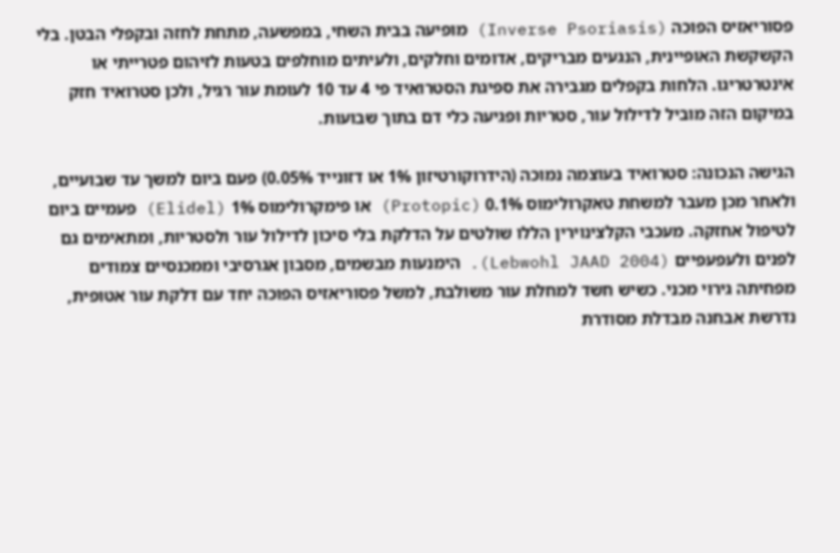פסוריאזיס הפוכה (Inverse Psoriasis) מופיעה בבית השחי, במפשעה, מתחת לחזה ובקפלי הבטן. בלי הקשקשת האופיינית, הנגעים מבריקים, אדומים וחלקים, ולעיתים מוחלפים בטעות לזיהום פטרייתי או אינטרטריגו. הלחות בקפלים מגבירה את ספיגת הסטרואיד פי 4 עד 10 לעומת עור רגיל, ולכן סטרואיד חזק במיקום הזה מוביל לדילול עור, סטריות ופגיעה כלי דם בתוך שבועות.

הגישה הנכונה: סטרואיד בעוצמה נמוכה (הידרוקורטיזון 1% או דזונייד 0.05%) פעם ביום למשך עד שבועיים, ולאחר מכן מעבר למשחת טאקרולימוס 0.1% (Protopic) או פימקרולימוס 1% (Elidel) פעמיים ביום לטיפול אחזקה. מעכבי הקלצינוירין הללו שולטים על הדלקת בלי סיכון לדילול עור ולסטריות, ומתאימים גם לפנים ולעפעפיים (Lebwohl JAAD 2004). הימנעות מבשמים, מסבון אגרסיבי וממכנסיים צמודים מפחיתה גירוי מכני. כשיש חשד למחלת עור משולבת, למשל פסוריאזיס הפוכה יחד עם דלקת עור אטופית, נדרשת אבחנה מבדלת מסודרת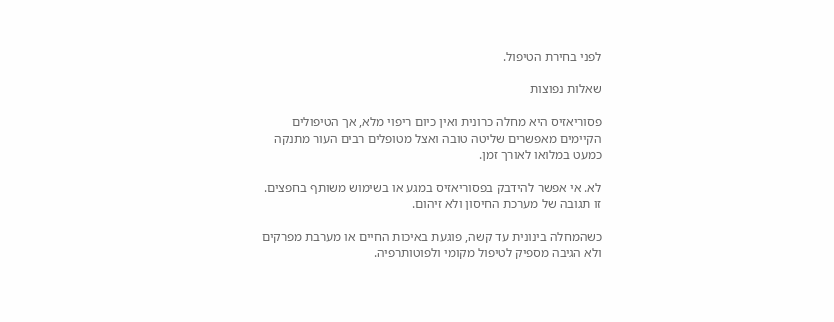לפני בחירת הטיפול.

שאלות נפוצות

פסוריאזיס היא מחלה כרונית ואין כיום ריפוי מלא, אך הטיפולים הקיימים מאפשרים שליטה טובה ואצל מטופלים רבים העור מתנקה כמעט במלואו לאורך זמן.

לא. אי אפשר להידבק בפסוריאזיס במגע או בשימוש משותף בחפצים. זו תגובה של מערכת החיסון ולא זיהום.

כשהמחלה בינונית עד קשה, פוגעת באיכות החיים או מערבת מפרקים ולא הגיבה מספיק לטיפול מקומי ולפוטותרפיה.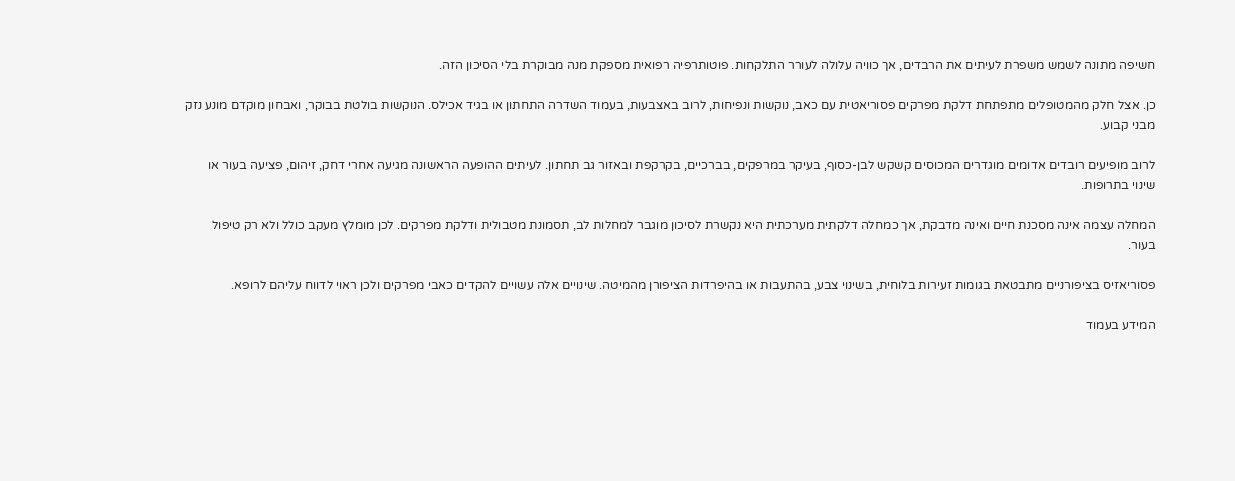חשיפה מתונה לשמש משפרת לעיתים את הרבדים, אך כוויה עלולה לעורר התלקחות. פוטותרפיה רפואית מספקת מנה מבוקרת בלי הסיכון הזה.

כן. אצל חלק מהמטופלים מתפתחת דלקת מפרקים פסוריאטית עם כאב, נוקשות ונפיחות, לרוב באצבעות, בעמוד השדרה התחתון או בגיד אכילס. הנוקשות בולטת בבוקר, ואבחון מוקדם מונע נזק מבני קבוע.

לרוב מופיעים רובדים אדומים מוגדרים המכוסים קשקש לבן-כסוף, בעיקר במרפקים, בברכיים, בקרקפת ובאזור גב תחתון. לעיתים ההופעה הראשונה מגיעה אחרי דחק, זיהום, פציעה בעור או שינוי בתרופות.

המחלה עצמה אינה מסכנת חיים ואינה מדבקת, אך כמחלה דלקתית מערכתית היא נקשרת לסיכון מוגבר למחלות לב, תסמונת מטבולית ודלקת מפרקים. לכן מומלץ מעקב כולל ולא רק טיפול בעור.

פסוריאזיס בציפורניים מתבטאת בגומות זעירות בלוחית, בשינוי צבע, בהתעבות או בהיפרדות הציפורן מהמיטה. שינויים אלה עשויים להקדים כאבי מפרקים ולכן ראוי לדווח עליהם לרופא.

המידע בעמוד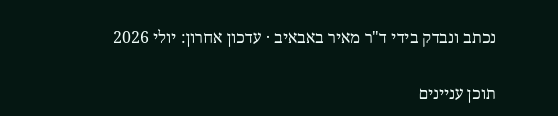נכתב ונבדק בידי ד"ר מאיר באבאיב · עדכון אחרון: יולי 2026

תוכן עניינים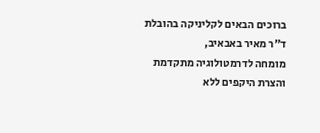ברוכים הבאים לקליניקה בהובלת ד"ר מאיר באבאיב,
מומחה לדרמטולוגיה מתקדמת והצרת היקפים ללא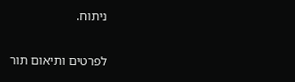ניתוח.

לפרטים ותיאום תור